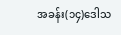အခန်း(၁၄)ဒေါသ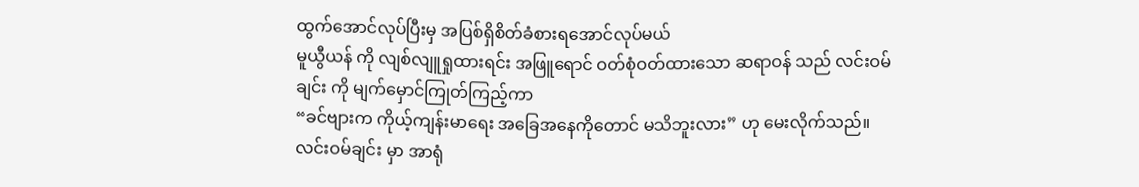ထွက်အောင်လုပ်ပြီးမှ အပြစ်ရှိစိတ်ခံစားရအောင်လုပ်မယ်
မူယွီယန် ကို လျစ်လျူရှုထားရင်း အဖြူရောင် ဝတ်စုံဝတ်ထားသော ဆရာဝန် သည် လင်းဝမ်ချင်း ကို မျက်မှောင်ကြုတ်ကြည့်ကာ
“ခင်ဗျားက ကိုယ့်ကျန်းမာရေး အခြေအနေကိုတောင် မသိဘူးလား” ဟု မေးလိုက်သည်။
လင်းဝမ်ချင်း မှာ အာရုံ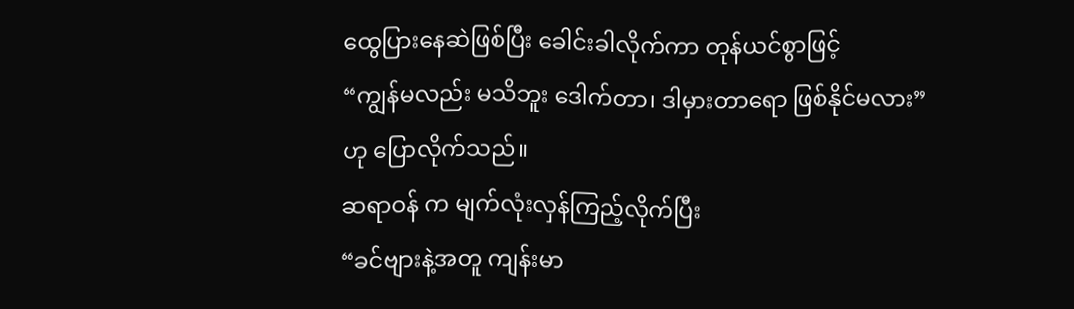ထွေပြားနေဆဲဖြစ်ပြီး ခေါင်းခါလိုက်ကာ တုန်ယင်စွာဖြင့်
“ကျွန်မလည်း မသိဘူး ဒေါက်တာ၊ ဒါမှားတာရော ဖြစ်နိုင်မလား”
ဟု ပြောလိုက်သည်။
ဆရာဝန် က မျက်လုံးလှန်ကြည့်လိုက်ပြီး
“ခင်ဗျားနဲ့အတူ ကျန်းမာ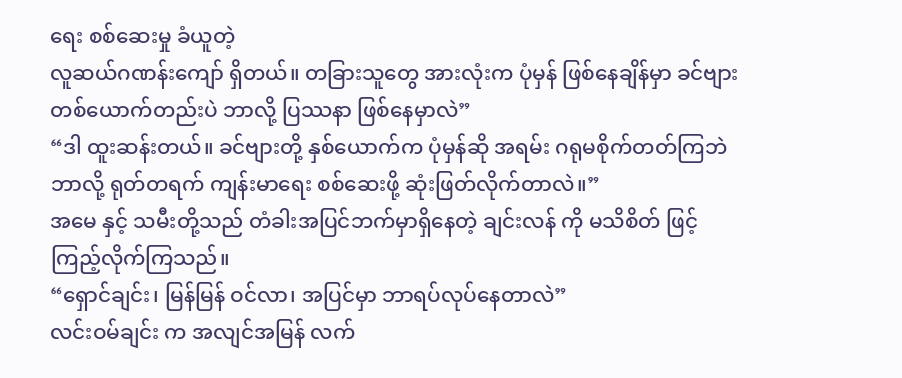ရေး စစ်ဆေးမှု ခံယူတဲ့
လူဆယ်ဂဏန်းကျော် ရှိတယ်။ တခြားသူတွေ အားလုံးက ပုံမှန် ဖြစ်နေချိန်မှာ ခင်ဗျား တစ်ယောက်တည်းပဲ ဘာလို့ ပြဿနာ ဖြစ်နေမှာလဲ”
“ဒါ ထူးဆန်းတယ်။ ခင်ဗျားတို့ နှစ်ယောက်က ပုံမှန်ဆို အရမ်း ဂရုမစိုက်တတ်ကြဘဲ ဘာလို့ ရုတ်တရက် ကျန်းမာရေး စစ်ဆေးဖို့ ဆုံးဖြတ်လိုက်တာလဲ။”
အမေ နှင့် သမီးတို့သည် တံခါးအပြင်ဘက်မှာရှိနေတဲ့ ချင်းလန် ကို မသိစိတ် ဖြင့် ကြည့်လိုက်ကြသည်။
“ရှောင်ချင်း၊ မြန်မြန် ဝင်လာ၊ အပြင်မှာ ဘာရပ်လုပ်နေတာလဲ”
လင်းဝမ်ချင်း က အလျင်အမြန် လက်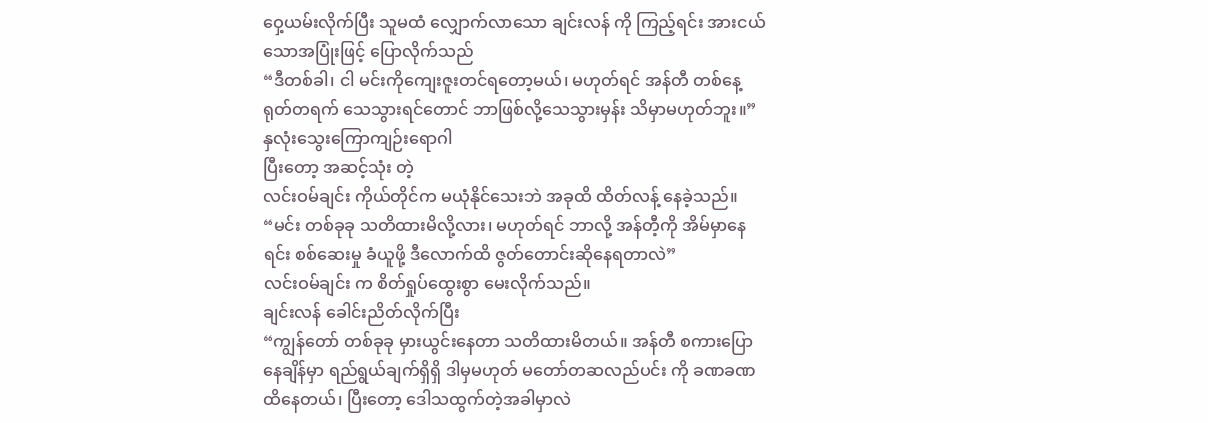ဝှေ့ယမ်းလိုက်ပြီး သူမထံ လျှောက်လာသော ချင်းလန် ကို ကြည့်ရင်း အားငယ်သောအပြုံးဖြင့် ပြောလိုက်သည်
“ဒီတစ်ခါ၊ ငါ မင်းကိုကျေးဇူးတင်ရတော့မယ်၊ မဟုတ်ရင် အန်တီ တစ်နေ့ ရုတ်တရက် သေသွားရင်တောင် ဘာဖြစ်လို့သေသွားမှန်း သိမှာမဟုတ်ဘူး။”
နှလုံးသွေးကြောကျဉ်းရောဂါ
ပြီးတော့ အဆင့်သုံး တဲ့
လင်းဝမ်ချင်း ကိုယ်တိုင်က မယုံနိုင်သေးဘဲ အခုထိ ထိတ်လန့် နေခဲ့သည်။
“မင်း တစ်ခုခု သတိထားမိလို့လား၊ မဟုတ်ရင် ဘာလို့ အန်တီ့ကို အိမ်မှာနေရင်း စစ်ဆေးမှု ခံယူဖို့ ဒီလောက်ထိ ဇွတ်တောင်းဆိုနေရတာလဲ”
လင်းဝမ်ချင်း က စိတ်ရှုပ်ထွေးစွာ မေးလိုက်သည်။
ချင်းလန် ခေါင်းညိတ်လိုက်ပြီး
“ကျွန်တော် တစ်ခုခု မှားယွင်းနေတာ သတိထားမိတယ်။ အန်တီ စကားပြောနေချိန်မှာ ရည်ရွယ်ချက်ရှိရှိ ဒါမှမဟုတ် မတော်တဆလည်ပင်း ကို ခဏခဏ
ထိနေတယ်၊ ပြီးတော့ ဒေါသထွက်တဲ့အခါမှာလဲ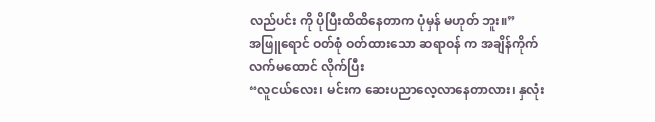လည်ပင်း ကို ပိုပြီးထိထိနေတာက ပုံမှန် မဟုတ် ဘူး။”
အဖြူရောင် ဝတ်စုံ ဝတ်ထားသော ဆရာဝန် က အချိန်ကိုက် လက်မထောင် လိုက်ပြီး
“လူငယ်လေး၊ မင်းက ဆေးပညာလေ့လာနေတာလား၊ နှလုံး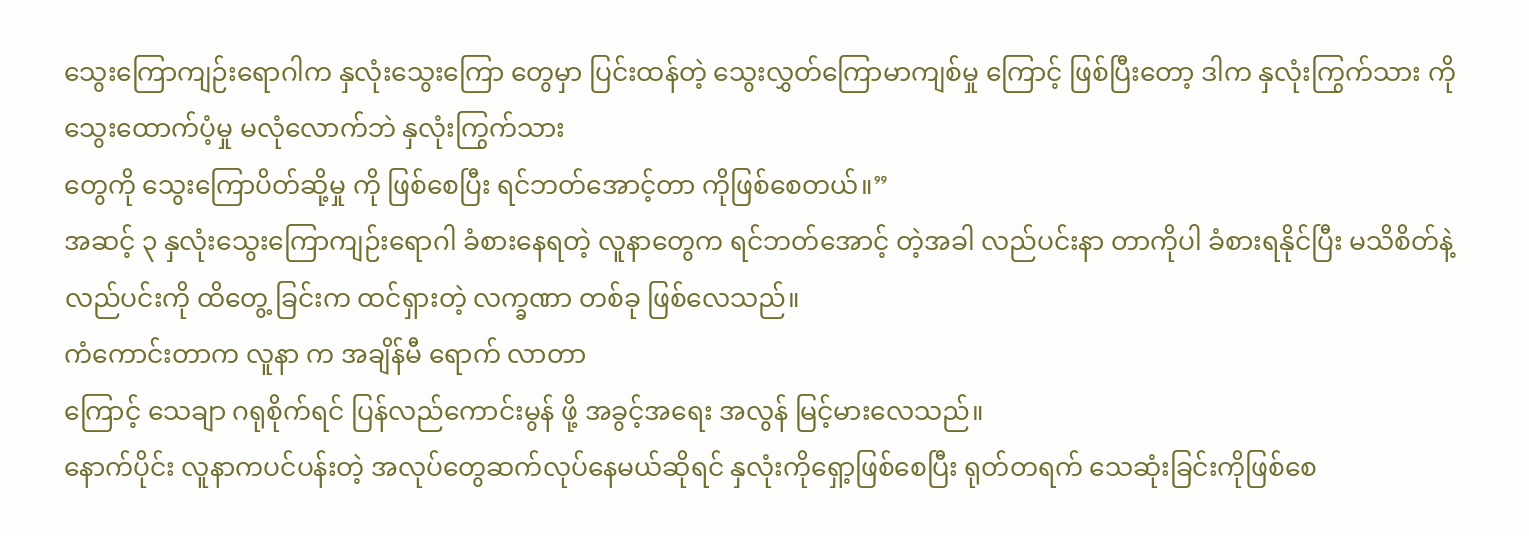သွေးကြောကျဉ်းရောဂါက နှလုံးသွေးကြော တွေမှာ ပြင်းထန်တဲ့ သွေးလွှတ်ကြောမာကျစ်မှု ကြောင့် ဖြစ်ပြီးတော့ ဒါက နှလုံးကြွက်သား ကို သွေးထောက်ပံ့မှု မလုံလောက်ဘဲ နှလုံးကြွက်သား
တွေကို သွေးကြောပိတ်ဆို့မှု ကို ဖြစ်စေပြီး ရင်ဘတ်အောင့်တာ ကိုဖြစ်စေတယ်။”
အဆင့် ၃ နှလုံးသွေးကြောကျဉ်းရောဂါ ခံစားနေရတဲ့ လူနာတွေက ရင်ဘတ်အောင့် တဲ့အခါ လည်ပင်းနာ တာကိုပါ ခံစားရနိုင်ပြီး မသိစိတ်နဲ့ လည်ပင်းကို ထိတွေ့ ခြင်းက ထင်ရှားတဲ့ လက္ခဏာ တစ်ခု ဖြစ်လေသည်။
ကံကောင်းတာက လူနာ က အချိန်မီ ရောက် လာတာ
ကြောင့် သေချာ ဂရုစိုက်ရင် ပြန်လည်ကောင်းမွန် ဖို့ အခွင့်အရေး အလွန် မြင့်မားလေသည်။
နောက်ပိုင်း လူနာကပင်ပန်းတဲ့ အလုပ်တွေဆက်လုပ်နေမယ်ဆိုရင် နှလုံးကိုရှော့ဖြစ်စေပြီး ရုတ်တရက် သေဆုံးခြင်းကိုဖြစ်စေ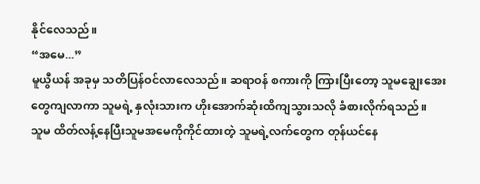နိုင်လေသည်။
“အမေ...”
မူယွီယန် အခုမှ သတိပြန်ဝင်လာလေသည်။ ဆရာဝန် စကားကို ကြားပြီးတော့ သူမချွေးအေး တွေကျလာကာ သူမရဲ့ နှလုံးသားက ဟိုးအောက်ဆုံးထိကျသွားသလို ခံစားလိုက်ရသည်။
သူမ ထိတ်လန့်နေပြီးသူမအမေကိုကိုင်ထားတဲ့ သူမရဲ့လက်တွေက တုန်ယင်နေ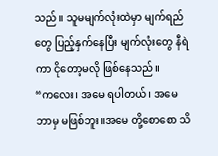သည်။ သူမမျက်လုံးထဲမှာ မျက်ရည် တွေ ပြည့်နှက်နေပြီး မျက်လုံးတွေ နီရဲကာ ငိုတော့မလို ဖြစ်နေသည်။
“ကလေး၊ အမေ ရပါတယ်၊ အမေ ဘာမှ မဖြစ်ဘူး။အမေ တို့စောစော သိ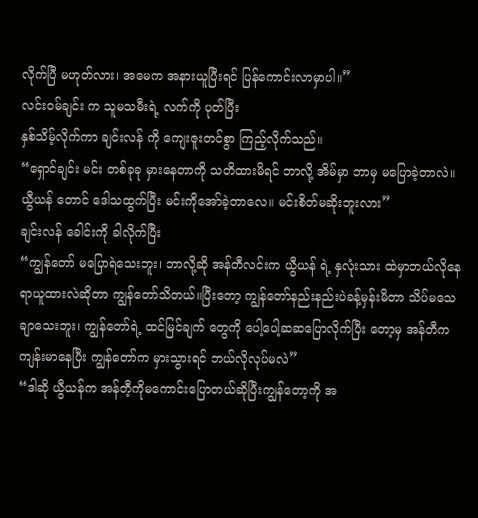လိုက်ပြီ မဟုတ်လား၊ အမေက အနားယူပြီးရင် ပြန်ကောင်းလာမှာပါ။”
လင်းဝမ်ချင်း က သူမသမီးရဲ့ လက်ကို ပုတ်ပြီး
နှစ်သိမ့်လိုက်ကာ ချင်းလန် ကို ကျေးဇူးတင်စွာ ကြည့်လိုက်သည်။
“ရှောင်ချင်း မင်း တစ်ခုခု မှားနေတာကို သတိထားမိရင် ဘာလို့ အိမ်မှာ ဘာမှ မပြောခဲ့တာလဲ။ ယွီယန် တောင် ဒေါသထွက်ပြီး မင်းကိုအော်ခဲ့တာလေ။ မင်းစိတ်မဆိုးဘူးလား”
ချင်းလန် ခေါင်းကို ခါလိုက်ပြီး
“ကျွန်တော် မပြောရဲသေးဘူး၊ ဘာလို့ဆို အန်တီလင်းက ယွီယန် ရဲ့ နှလုံးသား ထဲမှာဘယ်လိုနေရာယူထားလဲဆိုတာ ကျွန်တော်သိတယ်။ပြီးတော့ ကျွန်တော်နည်းနည်းပဲခန့်မှန်းမိတာ သိပ်မသေချာသေးဘူး၊ ကျွန်တော်ရဲ့ ထင်မြင်ချက် တွေကို ပေါ့ပေါ့ဆဆပြောလိုက်ပြီး တော့မှ အန်တီက ကျန်းမာနေပြီး ကျွန်တော်က မှားသွားရင် ဘယ်လိုလုပ်မလဲ”
“ဒါဆို ယွီယန်က အန်တီ့ကိုမကောင်းပြောတယ်ဆိုပြီးကျွန်တော့ကို အ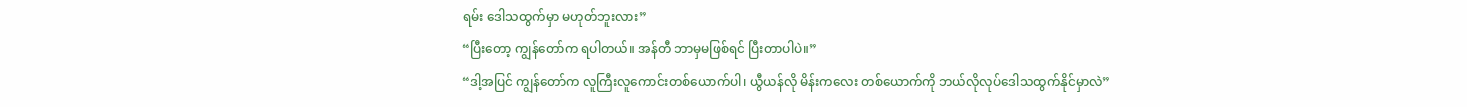ရမ်း ဒေါသထွက်မှာ မဟုတ်ဘူးလား”
“ပြီးတော့ ကျွန်တော်က ရပါတယ်။ အန်တီ ဘာမှမဖြစ်ရင် ပြီးတာပါပဲ။”
“ဒါ့အပြင် ကျွန်တော်က လူကြီးလူကောင်းတစ်ယောက်ပါ၊ ယွီယန်လို မိန်းကလေး တစ်ယောက်ကို ဘယ်လိုလုပ်ဒေါသထွက်နိုင်မှာလဲ”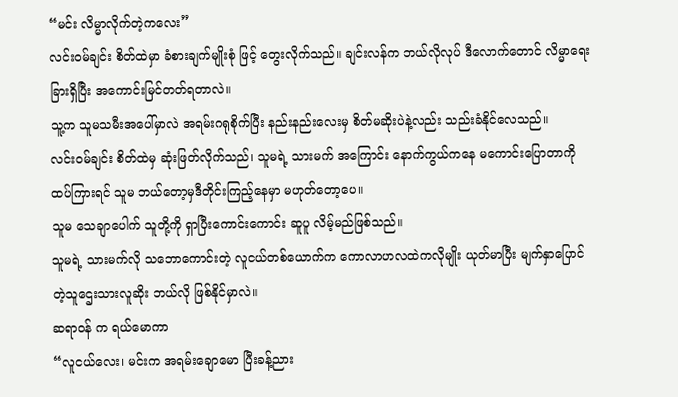“မင်း လိမ္မာလိုက်တဲ့ကလေး”
လင်းဝမ်ချင်း စိတ်ထဲမှာ ခံစားချက်မျိုးစုံ ဖြင့် တွေးလိုက်သည်။ ချင်းလန်က ဘယ်လိုလုပ် ဒီလောက်တောင် လိမ္မာရေးခြားရှိပြီး အကောင်းမြင်တတ်ရတာလဲ။
သူ့က သူမသမီးအပေါ်မှာလဲ အရမ်းဂရုစိုက်ပြီး နည်းနည်းလေးမှ စိတ်မဆိုးပဲနဲ့လည်း သည်းခံနိုင်လေသည်။
လင်းဝမ်ချင်း စိတ်ထဲမှ ဆုံးဖြတ်လိုက်သည်၊ သူမရဲ့ သားမက် အကြောင်း နောက်ကွယ်ကနေ မကောင်းပြောတာကို ထပ်ကြားရင် သူမ ဘယ်တော့မှဒီတိုင်းကြည့်နေမှာ မဟုတ်တော့ပေ။
သူမ သေချာပေါက် သူတို့ကို ရှာပြီးကောင်းကောင်း ဆူပူ လိမ့်မည်ဖြစ်သည်။
သူမရဲ့ သားမက်လို သဘောကောင်းတဲ့ လူငယ်တစ်ယောက်က ကောလာဟလထဲကလိုမျိုး ယုတ်မာပြီး မျက်နှာပြောင် တဲ့သူဌေးသားလူဆိုး ဘယ်လို ဖြစ်နိုင်မှာလဲ။
ဆရာဝန် က ရယ်မောကာ
“လူငယ်လေး၊ မင်းက အရမ်းချောမော ပြီးခန့်ညား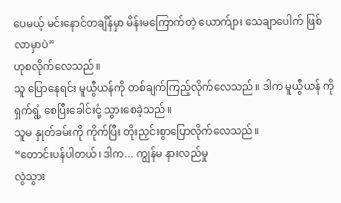ပေမယ့် မင်းနောင်တချိန်မှာ မိန်းမကြောက်တဲ့ ယောက်ျား သေချာပေါက် ဖြစ်လာမှာပဲ”
ဟုစလိုက်လေသည်။
သူ ပြောနေရင်း မူယွီယန်ကို တစ်ချက်ကြည့်လိုက်လေသည်။ ဒါက မူယွီယန် ကို ရှက်ရွံ့ စေပြီးခေါင်းငုံ့ သွားစေခဲ့သည်။
သူမ နှုတ်ခမ်းကို ကိုက်ပြီး တိုးညှင်းစွာပြောလိုက်လေသည်။
“တောင်းပန်ပါတယ်၊ ဒါက... ကျွန်မ နားလည်မှု
လွဲသွား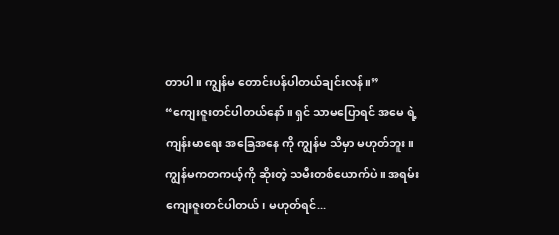တာပါ။ ကျွန်မ တောင်းပန်ပါတယ်ချင်းလန်။”
“ကျေးဇူးတင်ပါတယ်နော်။ ရှင် သာမပြောရင် အမေ ရဲ့ ကျန်းမာရေး အခြေအနေ ကို ကျွန်မ သိမှာ မဟုတ်ဘူး။ ကျွန်မကတကယ့်ကို ဆိုးတဲ့ သမီးတစ်ယောက်ပဲ။ အရမ်း ကျေးဇူးတင်ပါတယ်၊ မဟုတ်ရင်...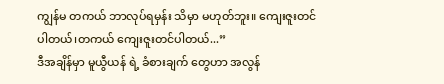ကျွန်မ တကယ် ဘာလုပ်ရမှန်း သိမှာ မဟုတ်ဘူး။ ကျေးဇူးတင်ပါတယ်၊တကယ် ကျေးဇူးတင်ပါတယ်...”
ဒီအချိန်မှာ မူယွီယန် ရဲ့ ခံစားချက် တွေဟာ အလွန်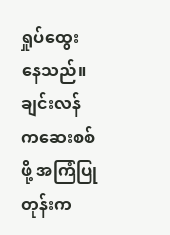ရှုပ်ထွေး နေသည်။ ချင်းလန် ကဆေးစစ်ဖို့ အကြံပြုတုန်းက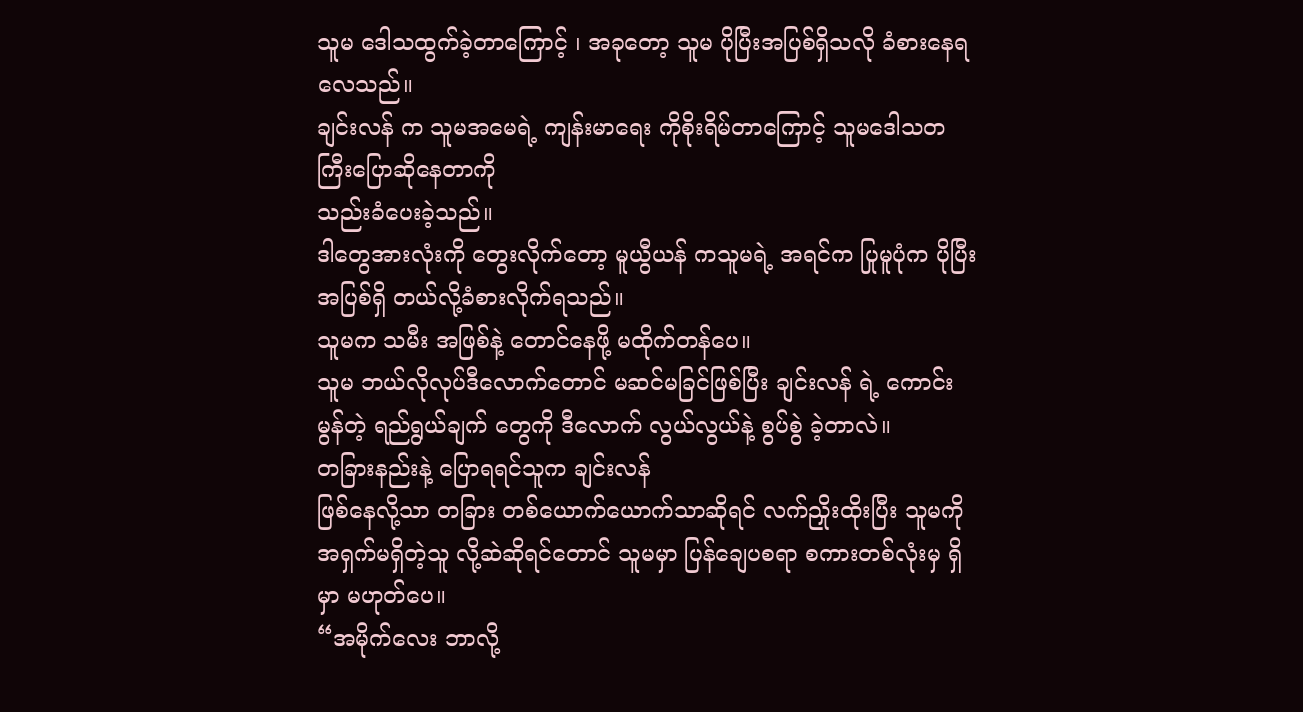သူမ ဒေါသထွက်ခဲ့တာကြောင့် ၊ အခုတော့ သူမ ပိုပြီးအပြစ်ရှိသလို ခံစားနေရလေသည်။
ချင်းလန် က သူမအမေရဲ့ ကျန်းမာရေး ကိုစိုးရိမ်တာကြောင့် သူမဒေါသတကြီးပြောဆိုနေတာကို
သည်းခံပေးခဲ့သည်။
ဒါတွေအားလုံးကို တွေးလိုက်တော့ မူယွီယန် ကသူမရဲ့ အရင်က ပြုမူပုံက ပိုပြီးအပြစ်ရှိ တယ်လို့ခံစားလိုက်ရသည်။
သူမက သမီး အဖြစ်နဲ့ တောင်နေဖို့ မထိုက်တန်ပေ။
သူမ ဘယ်လိုလုပ်ဒီလောက်တောင် မဆင်မခြင်ဖြစ်ပြီး ချင်းလန် ရဲ့ ကောင်းမွန်တဲ့ ရည်ရွယ်ချက် တွေကို ဒီလောက် လွယ်လွယ်နဲ့ စွပ်စွဲ ခဲ့တာလဲ။
တခြားနည်းနဲ့ ပြောရရင်သူက ချင်းလန်
ဖြစ်နေလို့သာ တခြား တစ်ယောက်ယောက်သာဆိုရင် လက်ညှိုးထိုးပြီး သူမကို အရှက်မရှိတဲ့သူ လို့ဆဲဆိုရင်တောင် သူမမှာ ပြန်ချေပစရာ စကားတစ်လုံးမှ ရှိမှာ မဟုတ်ပေ။
“အမိုက်လေး ဘာလို့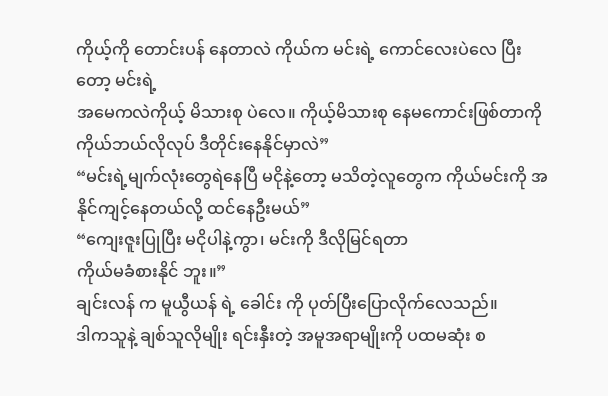ကိုယ့်ကို တောင်းပန် နေတာလဲ ကိုယ်က မင်းရဲ့ ကောင်လေးပဲလေ ပြီးတော့ မင်းရဲ့
အမေကလဲကိုယ့် မိသားစု ပဲလေ။ ကိုယ့်မိသားစု နေမကောင်းဖြစ်တာကို ကိုယ်ဘယ်လိုလုပ် ဒီတိုင်းနေနိုင်မှာလဲ”
“မင်းရဲ့မျက်လုံးတွေရဲနေပြီ မငိုနဲ့တော့ မသိတဲ့လူတွေက ကိုယ်မင်းကို အနိုင်ကျင့်နေတယ်လို့ ထင်နေဦးမယ်”
“ကျေးဇူးပြုပြီး မငိုပါနဲ့ကွာ၊ မင်းကို ဒီလိုမြင်ရတာ
ကိုယ်မခံစားနိုင် ဘူး။”
ချင်းလန် က မူယွီယန် ရဲ့ ခေါင်း ကို ပုတ်ပြီးပြောလိုက်လေသည်။
ဒါကသူနဲ့ ချစ်သူလိုမျိုး ရင်းနှီးတဲ့ အမူအရာမျိုးကို ပထမဆုံး စ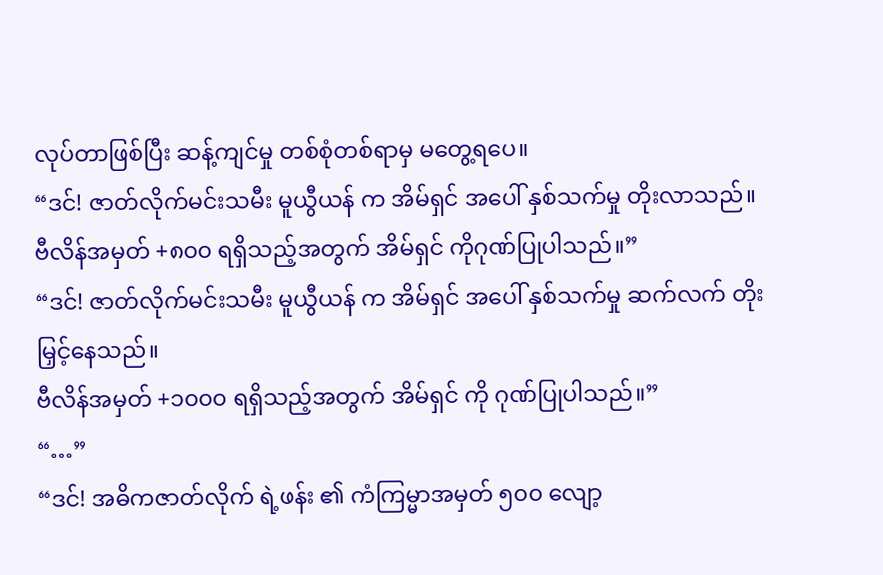လုပ်တာဖြစ်ပြီး ဆန့်ကျင်မှု တစ်စုံတစ်ရာမှ မတွေ့ရပေ။
“ဒင်! ဇာတ်လိုက်မင်းသမီး မူယွီယန် က အိမ်ရှင် အပေါ် နှစ်သက်မှု တိုးလာသည်။ ဗီလိန်အမှတ် +၈၀၀ ရရှိသည့်အတွက် အိမ်ရှင် ကိုဂုဏ်ပြုပါသည်။”
“ဒင်! ဇာတ်လိုက်မင်းသမီး မူယွီယန် က အိမ်ရှင် အပေါ် နှစ်သက်မှု ဆက်လက် တိုးမြှင့်နေသည်။
ဗီလိန်အမှတ် +၁၀၀၀ ရရှိသည့်အတွက် အိမ်ရှင် ကို ဂုဏ်ပြုပါသည်။”
“…”
“ဒင်! အဓိကဇာတ်လိုက် ရဲ့ဖန်း ၏ ကံကြမ္မာအမှတ် ၅၀၀ လျော့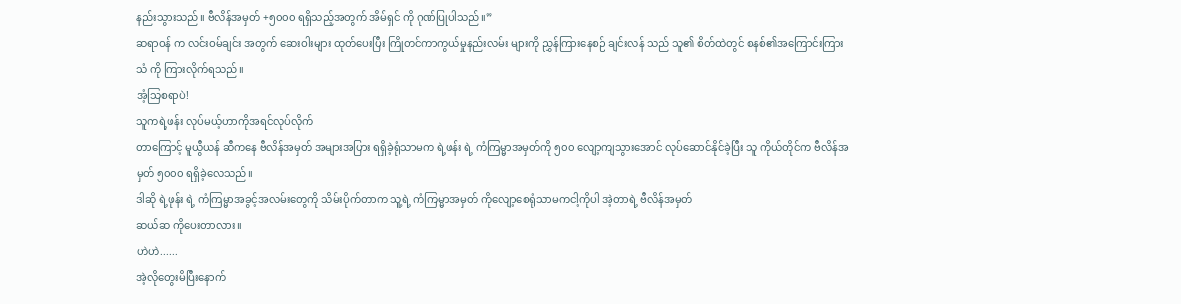နည်းသွားသည်။ ဗီလိန်အမှတ် +၅၀၀၀ ရရှိသည့်အတွက် အိမ်ရှင် ကို ဂုဏ်ပြုပါသည်။”
ဆရာဝန် က လင်းဝမ်ချင်း အတွက် ဆေးဝါးများ ထုတ်ပေးပြီး ကြိုတင်ကာကွယ်မှုနည်းလမ်း များကို ညွှန်ကြားနေစဉ် ချင်းလန် သည် သူ၏ စိတ်ထဲတွင် စနစ်၏အကြောင်းကြားသံ ကို ကြားလိုက်ရသည်။
အံ့သြစရာပဲ!
သူကရဲ့ဖန်း လုပ်မယ့်ဟာကိုအရင်လုပ်လိုက်
တာကြောင့် မူယွီယန် ဆီကနေ ဗီလိန်အမှတ် အများအပြား ရရှိခဲ့ရုံသာမက ရဲ့ဖန်း ရဲ့ ကံကြမ္မာအမှတ်ကို ၅၀၀ လျော့ကျသွားအောင် လုပ်ဆောင်နိုင်ခဲ့ပြီး သူ ကိုယ်တိုင်က ဗီလိန်အမှတ် ၅၀၀၀ ရရှိခဲ့လေသည်။
ဒါဆို ရဲ့ဖုန်း ရဲ့ ကံကြမ္မာအခွင့်အလမ်းတွေကို သိမ်းပိုက်တာက သူ့ရဲ့ ကံကြမ္မာအမှတ် ကိုလျော့စေရုံသာမကငါ့ကိုပါ အဲ့တာရဲ့ ဗီလိန်အမှတ်
ဆယ်ဆ ကိုပေးတာလား။
ဟဲဟဲ......
အဲ့လိုတွေးမိပြီးနောက်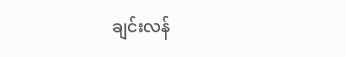ချင်းလန်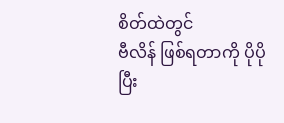စိတ်ထဲတွင်
ဗီလိန် ဖြစ်ရတာကို ပိုပိုပြီး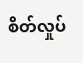စိတ်လှုပ်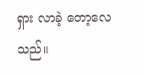ရှား လာခဲ့ တော့လေသည်။